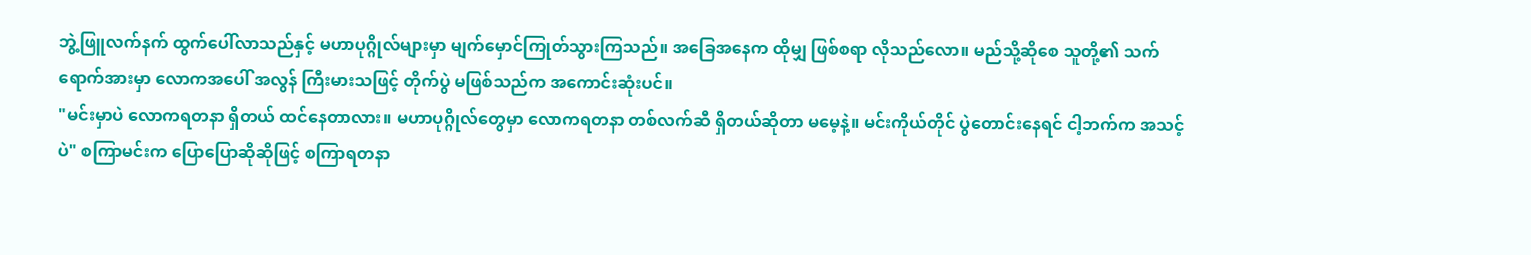ဘွဲ့ဖြူလက်နက် ထွက်ပေါ်လာသည်နှင့် မဟာပုဂ္ဂိုလ်များမှာ မျက်မှောင်ကြုတ်သွားကြသည်။ အခြေအနေက ထိုမျှ ဖြစ်စရာ လိုသည်လော။ မည်သို့ဆိုစေ သူတို့၏ သက်ရောက်အားမှာ လောကအပေါ် အလွန် ကြီးမားသဖြင့် တိုက်ပွဲ မဖြစ်သည်က အကောင်းဆုံးပင်။
"မင်းမှာပဲ လောကရတနာ ရှိတယ် ထင်နေတာလား။ မဟာပုဂ္ဂိုလ်တွေမှာ လောကရတနာ တစ်လက်ဆီ ရှိတယ်ဆိုတာ မမေ့နဲ့။ မင်းကိုယ်တိုင် ပွဲတောင်းနေရင် ငါ့ဘက်က အသင့်ပဲ" စကြာမင်းက ပြောပြောဆိုဆိုဖြင့် စကြာရတနာ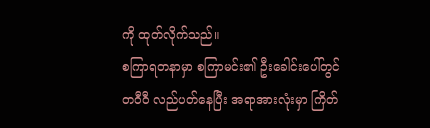ကို ထုတ်လိုက်သည်။
စကြာရတနာမှာ စကြာမင်း၏ ဦးခေါင်းပေါ်တွင် တဝီဝီ လည်ပတ်နေပြီး အရာအားလုံးမှာ ကြိတ်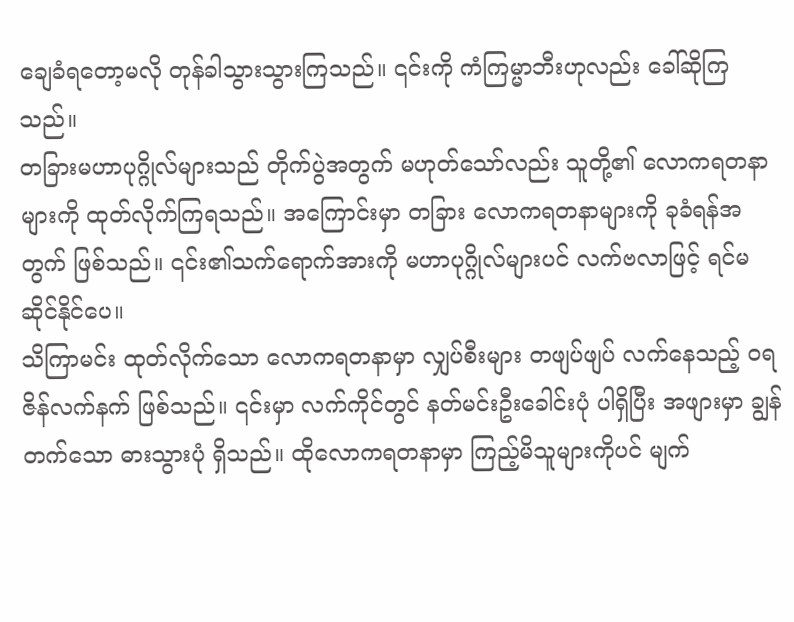ချေခံရတော့မလို တုန်ခါသွားသွားကြသည်။ ၎င်းကို ကံကြမ္မာဘီးဟုလည်း ခေါ်ဆိုကြသည်။
တခြားမဟာပုဂ္ဂိုလ်များသည် တိုက်ပွဲအတွက် မဟုတ်သော်လည်း သူတို့၏ လောကရတနာများကို ထုတ်လိုက်ကြရသည်။ အကြောင်းမှာ တခြား လောကရတနာများကို ခုခံရန်အတွက် ဖြစ်သည်။ ၎င်း၏သက်ရောက်အားကို မဟာပုဂ္ဂိုလ်များပင် လက်ဗလာဖြင့် ရင်မဆိုင်နိုင်ပေ။
သိကြာမင်း ထုတ်လိုက်သော လောကရတနာမှာ လျှပ်စီးများ တဖျပ်ဖျပ် လက်နေသည့် ဝရဇိန်လက်နက် ဖြစ်သည်။ ၎င်းမှာ လက်ကိုင်တွင် နတ်မင်းဦးခေါင်းပုံ ပါရှိပြီး အဖျားမှာ ချွန်တက်သော ဓားသွားပုံ ရှိသည်။ ထိုလောကရတနာမှာ ကြည့်မိသူများကိုပင် မျက်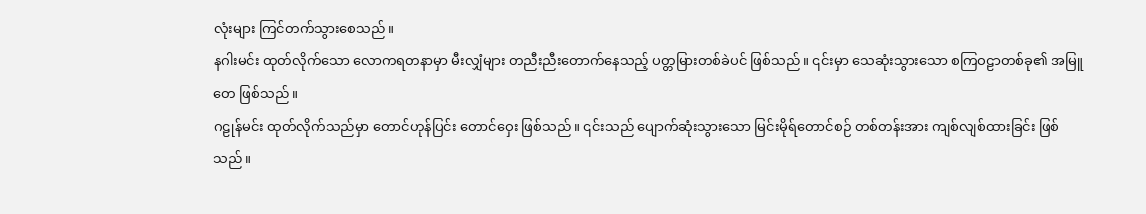လုံးများ ကြင်တက်သွားစေသည်။
နဂါးမင်း ထုတ်လိုက်သော လောကရတနာမှာ မီးလျှံများ တညီးညီးတောက်နေသည့် ပတ္တမြားတစ်ခဲပင် ဖြစ်သည်။ ၎င်းမှာ သေဆုံးသွားသော စကြဝဠာတစ်ခု၏ အမြူတေ ဖြစ်သည်။
ဂဠုန်မင်း ထုတ်လိုက်သည်မှာ တောင်ဟုန်ပြင်း တောင်ဝှေး ဖြစ်သည်။ ၎င်းသည် ပျောက်ဆုံးသွားသော မြင်းမိုရ်တောင်စဉ် တစ်တန်းအား ကျစ်လျစ်ထားခြင်း ဖြစ်သည်။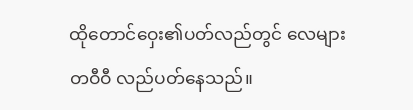ထိုတောင်ဝှေး၏ပတ်လည်တွင် လေများ တဝီဝီ လည်ပတ်နေသည်။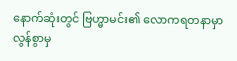နောက်ဆုံးတွင် ဗြဟ္မာမင်း၏ လောကရတနာမှာ လွန်စွာမှ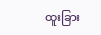ထူးခြား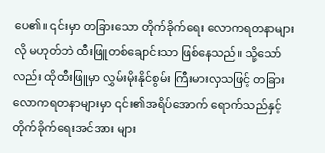ပေ၏။ ၎င်းမှာ တခြားသော တိုက်ခိုက်ရေး လောကရတနာများလို မဟုတ်ဘဲ ထီးဖြူတစ်ချောင်းသာ ဖြစ်နေသည်။ သို့သော်လည်း ထိုထီးဖြူမှာ လွှမ်းမိုးနိုင်စွမ်း ကြီးမားလှသဖြင့် တခြားလောကရတနာများမှာ ၎င်း၏အရိပ်အောက် ရောက်သည်နှင့် တိုက်ခိုက်ရေးအင်အား များ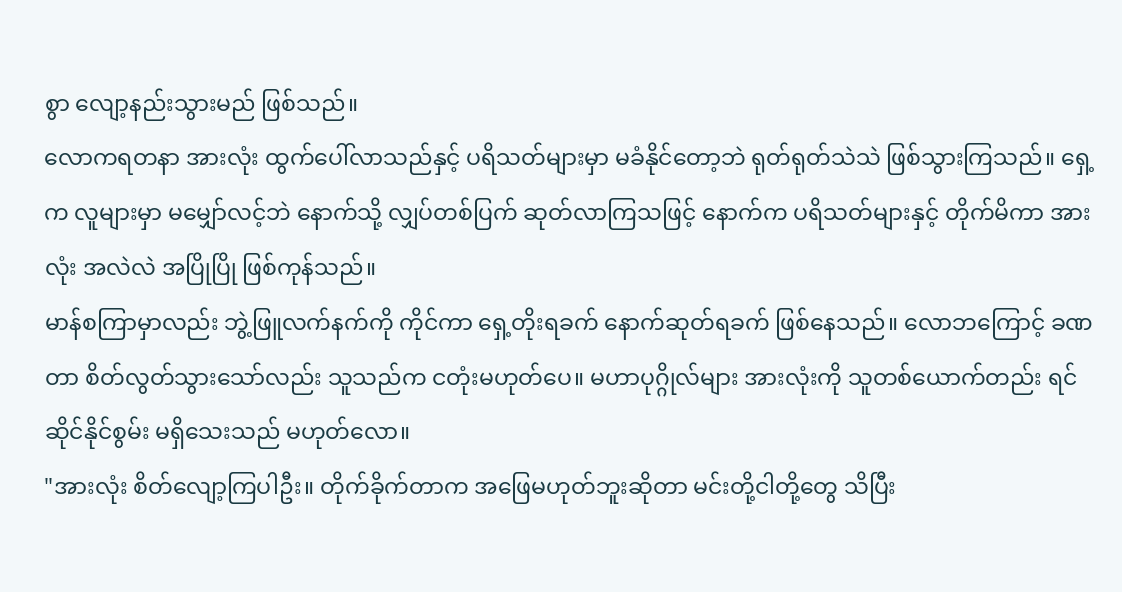စွာ လျော့နည်းသွားမည် ဖြစ်သည်။
လောကရတနာ အားလုံး ထွက်ပေါ်လာသည်နှင့် ပရိသတ်များမှာ မခံနိုင်တော့ဘဲ ရုတ်ရုတ်သဲသဲ ဖြစ်သွားကြသည်။ ရှေ့က လူများမှာ မမျှော်လင့်ဘဲ နောက်သို့ လျှပ်တစ်ပြက် ဆုတ်လာကြသဖြင့် နောက်က ပရိသတ်များနှင့် တိုက်မိကာ အားလုံး အလဲလဲ အပြိုပြို ဖြစ်ကုန်သည်။
မာန်စကြာမှာလည်း ဘွဲ့ဖြူလက်နက်ကို ကိုင်ကာ ရှေ့တိုးရခက် နောက်ဆုတ်ရခက် ဖြစ်နေသည်။ လောဘကြောင့် ခဏတာ စိတ်လွတ်သွားသော်လည်း သူသည်က ငတုံးမဟုတ်ပေ။ မဟာပုဂ္ဂိုလ်များ အားလုံးကို သူတစ်ယောက်တည်း ရင်ဆိုင်နိုင်စွမ်း မရှိသေးသည် မဟုတ်လော။
"အားလုံး စိတ်လျော့ကြပါဦး။ တိုက်ခိုက်တာက အဖြေမဟုတ်ဘူးဆိုတာ မင်းတို့ငါတို့တွေ သိပြီး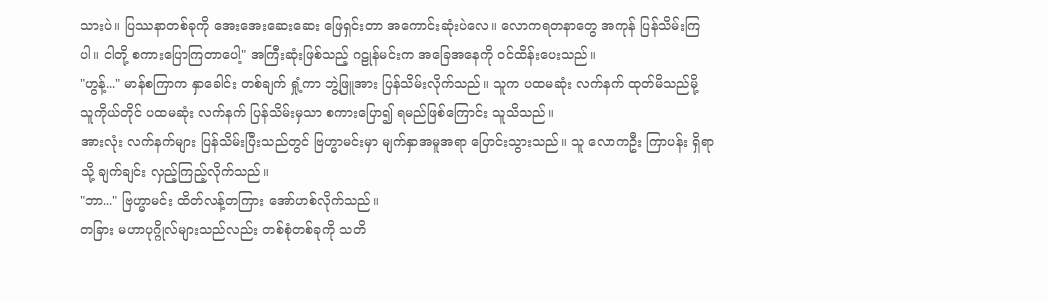သားပဲ။ ပြဿနာတစ်ခုကို အေးအေးဆေးဆေး ဖြေရှင်းတာ အကောင်းဆုံးပဲလေ။ လောကရတနာတွေ အကုန် ပြန်သိမ်းကြပါ။ ငါတို့ စကားပြောကြတာပေါ့" အကြီးဆုံးဖြစ်သည့် ဂဠုန်မင်းက အခြေအနေကို ဝင်ထိန်းပေးသည်။
"ဟွန့်..." မာန်စကြာက နှာခေါင်း တစ်ချက် ရှုံ့ကာ ဘွဲ့ဖြူအား ပြန်သိမ်းလိုက်သည်။ သူက ပထမဆုံး လက်နက် ထုတ်မိသည်မို့ သူကိုယ်တိုင် ပထမဆုံး လက်နက် ပြန်သိမ်းမှသာ စကားပြော၍ ရမည်ဖြစ်ကြောင်း သူသိသည်။
အားလုံး လက်နက်များ ပြန်သိမ်းပြီးသည်တွင် ဗြဟ္မာမင်းမှာ မျက်နှာအမူအရာ ပြောင်းသွားသည်။ သူ လောကဦး ကြာပန်း ရှိရာသို့ ချက်ချင်း လှည့်ကြည့်လိုက်သည်။
"ဘာ..." ဗြဟ္မာမင်း ထိတ်လန့်တကြား အော်ဟစ်လိုက်သည်။
တခြား မဟာပုဂ္ဂိုလ်များသည်လည်း တစ်စုံတစ်ခုကို သတိ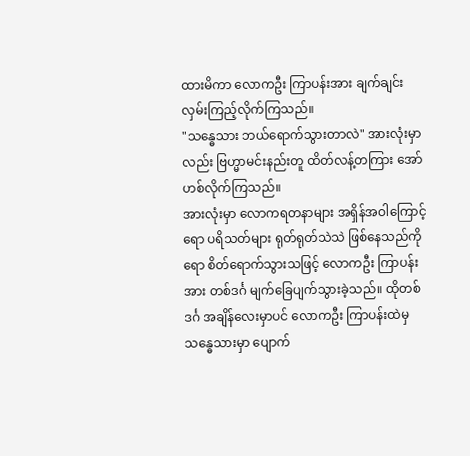ထားမိကာ လောကဦး ကြာပန်းအား ချက်ချင်း လှမ်းကြည့်လိုက်ကြသည်။
"သန္ဓေသား ဘယ်ရောက်သွားတာလဲ" အားလုံးမှာလည်း ဗြဟ္မာမင်းနည်းတူ ထိတ်လန့်တကြား အော်ဟစ်လိုက်ကြသည်။
အားလုံးမှာ လောကရတနာများ အရှိန်အဝါကြောင့်ရော ပရိသတ်များ ရုတ်ရုတ်သဲသဲ ဖြစ်နေသည်ကိုရော စိတ်ရောက်သွားသဖြင့် လောကဦး ကြာပန်းအား တစ်ဒင်္ဂ မျက်ခြေပျက်သွားခဲ့သည်။ ထိုတစ်ဒင်္ဂ အချိန်လေးမှာပင် လောကဦး ကြာပန်းထဲမှ သန္ဓေသားမှာ ပျောက်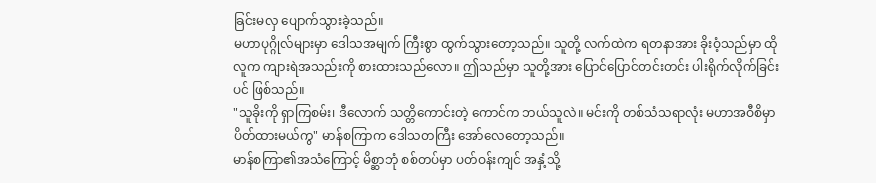ခြင်းမလှ ပျောက်သွားခဲ့သည်။
မဟာပုဂ္ဂိုလ်များမှာ ဒေါသအမျက် ကြီးစွာ ထွက်သွားတော့သည်။ သူတို့ လက်ထဲက ရတနာအား ခိုးဝံ့သည်မှာ ထိုလူက ကျားရဲအသည်းကို စားထားသည်လော။ ဤသည်မှာ သူတို့အား ပြောင်ပြောင်တင်းတင်း ပါးရိုက်လိုက်ခြင်းပင် ဖြစ်သည်။
"သူခိုးကို ရှာကြစမ်း၊ ဒီလောက် သတ္တိကောင်းတဲ့ ကောင်က ဘယ်သူလဲ။ မင်းကို တစ်သံသရာလုံး မဟာအဝီစိမှာ ပိတ်ထားမယ်ကွ" မာန်စကြာက ဒေါသတကြီး အော်လေတော့သည်။
မာန်စကြာ၏အသံကြောင့် မိစ္ဆာဘုံ စစ်တပ်မှာ ပတ်ဝန်းကျင် အနှံ့သို့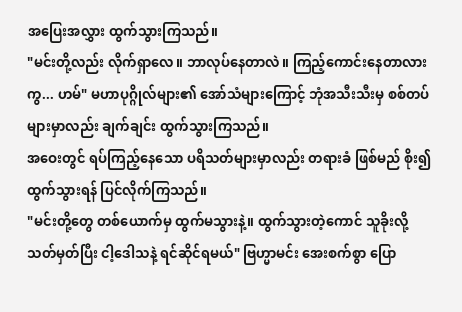အပြေးအလွှား ထွက်သွားကြသည်။
"မင်းတို့လည်း လိုက်ရှာလေ။ ဘာလုပ်နေတာလဲ။ ကြည့်ကောင်းနေတာလားကွ... ဟမ်" မဟာပုဂ္ဂိုလ်များ၏ အော်သံများကြောင့် ဘုံအသီးသီးမှ စစ်တပ်များမှာလည်း ချက်ချင်း ထွက်သွားကြသည်။
အဝေးတွင် ရပ်ကြည့်နေသော ပရိသတ်များမှာလည်း တရားခံ ဖြစ်မည် စိုး၍ ထွက်သွားရန် ပြင်လိုက်ကြသည်။
"မင်းတို့တွေ တစ်ယောက်မှ ထွက်မသွားနဲ့။ ထွက်သွားတဲ့ကောင် သူခိုးလို့ သတ်မှတ်ပြီး ငါ့ဒေါသနဲ့ ရင်ဆိုင်ရမယ်" ဗြဟ္မာမင်း အေးစက်စွာ ပြော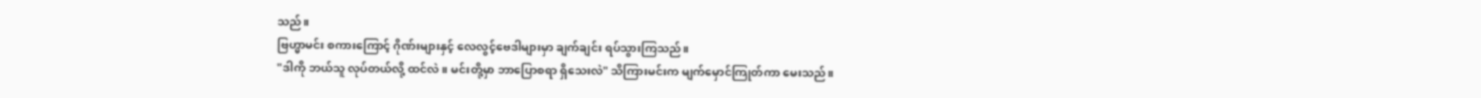သည်။
ဗြဟ္မာမင်း စကားကြောင့် ဂိုဏ်းများနှင့် လေလွင့်ဗေဒါများမှာ ချက်ချင်း ရပ်သွားကြသည်။
"ဒါကို ဘယ်သူ လုပ်တယ်လို့ ထင်လဲ။ မင်းတို့မှာ ဘာပြောစရာ ရှိသေးလဲ" သိကြားမင်းက မျက်မှောင်ကြုတ်ကာ မေးသည်။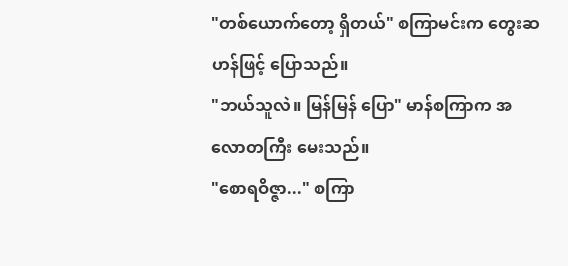"တစ်ယောက်တော့ ရှိတယ်" စကြာမင်းက တွေးဆဟန်ဖြင့် ပြောသည်။
"ဘယ်သူလဲ။ မြန်မြန် ပြော" မာန်စကြာက အလောတကြီး မေးသည်။
"စောရဝိဇ္ဇာ..." စကြာ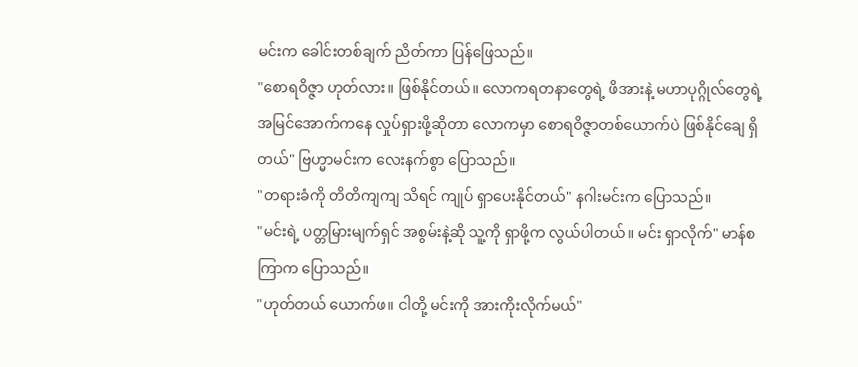မင်းက ခေါင်းတစ်ချက် ညိတ်ကာ ပြန်ဖြေသည်။
"စောရဝိဇ္ဇာ ဟုတ်လား။ ဖြစ်နိုင်တယ်။ လောကရတနာတွေရဲ့ ဖိအားနဲ့ မဟာပုဂ္ဂိုလ်တွေရဲ့ အမြင်အောက်ကနေ လှုပ်ရှားဖို့ဆိုတာ လောကမှာ စောရဝိဇ္ဇာတစ်ယောက်ပဲ ဖြစ်နိုင်ချေ ရှိတယ်" ဗြဟ္မာမင်းက လေးနက်စွာ ပြောသည်။
"တရားခံကို တိတိကျကျ သိရင် ကျုပ် ရှာပေးနိုင်တယ်" နဂါးမင်းက ပြောသည်။
"မင်းရဲ့ ပတ္တမြားမျက်ရှင် အစွမ်းနဲ့ဆို သူ့ကို ရှာဖို့က လွယ်ပါတယ်။ မင်း ရှာလိုက်" မာန်စကြာက ပြောသည်။
"ဟုတ်တယ် ယောက်ဖ။ ငါတို့ မင်းကို အားကိုးလိုက်မယ်"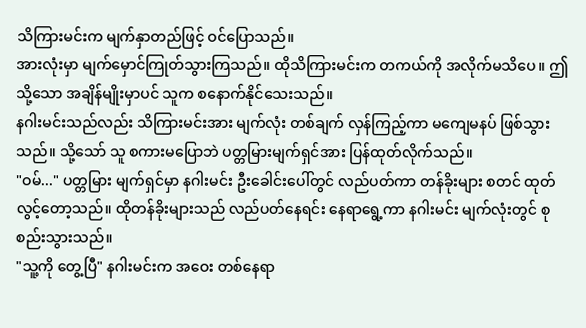သိကြားမင်းက မျက်နှာတည်ဖြင့် ဝင်ပြောသည်။
အားလုံးမှာ မျက်မှောင်ကြုတ်သွားကြသည်။ ထိုသိကြားမင်းက တကယ်ကို အလိုက်မသိပေ။ ဤသို့သော အချိန်မျိုးမှာပင် သူက စနောက်နိုင်သေးသည်။
နဂါးမင်းသည်လည်း သိကြားမင်းအား မျက်လုံး တစ်ချက် လှန်ကြည့်ကာ မကျေမနပ် ဖြစ်သွားသည်။ သို့သော် သူ စကားမပြောဘဲ ပတ္တမြားမျက်ရှင်အား ပြန်ထုတ်လိုက်သည်။
"ဝမ်..." ပတ္တမြား မျက်ရှင်မှာ နဂါးမင်း ဦးခေါင်းပေါ်တွင် လည်ပတ်ကာ တန်ခိုးများ စတင် ထုတ်လွင့်တော့သည်။ ထိုတန်ခိုးများသည် လည်ပတ်နေရင်း နေရာရွေ့ကာ နဂါးမင်း မျက်လုံးတွင် စုစည်းသွားသည်။
"သူ့ကို တွေ့ပြီ" နဂါးမင်းက အဝေး တစ်နေရာ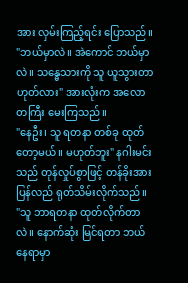အား လှမ်းကြည့်ရင်း ပြောသည်။
"ဘယ်မှာလဲ။ အဲကောင် ဘယ်မှာလဲ။ သန္ဓေသားကို သူ ယူသွားတာ ဟုတ်လား" အားလုံးက အလောတကြီး မေးကြသည်။
"နေဦး၊ သူ ရတနာ တစ်ခု ထုတ်တော့မယ်။ မဟုတ်ဘူး" နဂါးမင်းသည် တုန်လှုပ်စွာဖြင့် တန်ခိုးအား ပြန်လည် ရုတ်သိမ်းလိုက်သည်။
"သူ ဘာရတနာ ထုတ်လိုက်တာလဲ။ နောက်ဆုံး မြင်ရတာ ဘယ်နေရာမှာ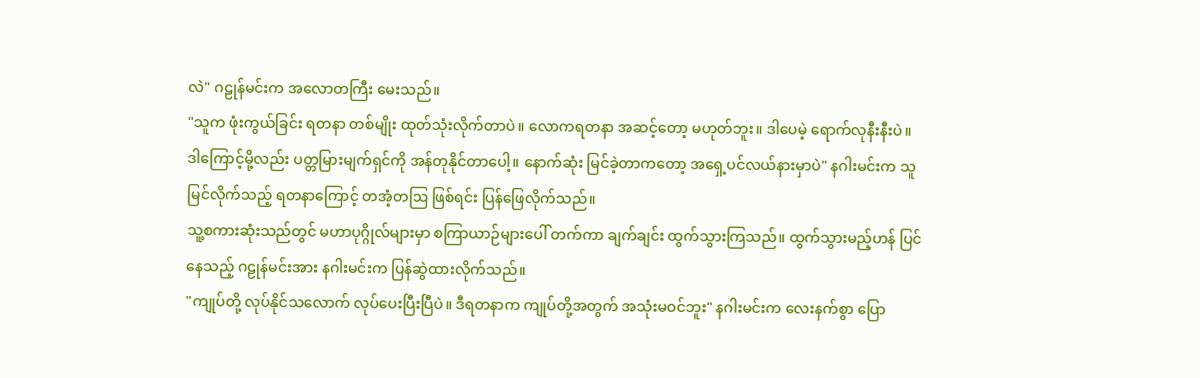လဲ" ဂဠုန်မင်းက အလောတကြီး မေးသည်။
"သူက ဖုံးကွယ်ခြင်း ရတနာ တစ်မျိုး ထုတ်သုံးလိုက်တာပဲ။ လောကရတနာ အဆင့်တော့ မဟုတ်ဘူး။ ဒါပေမဲ့ ရောက်လုနီးနီးပဲ။ ဒါကြောင့်မို့လည်း ပတ္တမြားမျက်ရှင်ကို အန်တုနိုင်တာပေါ့။ နောက်ဆုံး မြင်ခဲ့တာကတော့ အရှေ့ပင်လယ်နားမှာပဲ" နဂါးမင်းက သူမြင်လိုက်သည့် ရတနာကြောင့် တအံ့တဩ ဖြစ်ရင်း ပြန်ဖြေလိုက်သည်။
သူ့စကားဆုံးသည်တွင် မဟာပုဂ္ဂိုလ်များမှာ စကြာယာဉ်များပေါ် တက်ကာ ချက်ချင်း ထွက်သွားကြသည်။ ထွက်သွားမည့်ဟန် ပြင်နေသည့် ဂဠုန်မင်းအား နဂါးမင်းက ပြန်ဆွဲထားလိုက်သည်။
"ကျုပ်တို့ လုပ်နိုင်သလောက် လုပ်ပေးပြီးပြီပဲ။ ဒီရတနာက ကျုပ်တို့အတွက် အသုံးမဝင်ဘူး" နဂါးမင်းက လေးနက်စွာ ပြော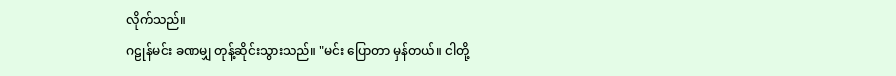လိုက်သည်။
ဂဠုန်မင်း ခဏမျှ တုန့်ဆိုင်းသွားသည်။ "မင်း ပြောတာ မှန်တယ်။ ငါတို့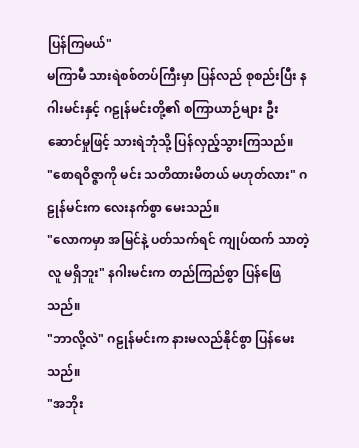ပြန်ကြမယ်"
မကြာမီ သားရဲစစ်တပ်ကြီးမှာ ပြန်လည် စုစည်းပြီး နဂါးမင်းနှင့် ဂဠုန်မင်းတို့၏ စကြာယာဉ်များ ဦးဆောင်မှုဖြင့် သားရဲဘုံသို့ ပြန်လှည့်သွားကြသည်။
"စောရဝိဇ္ဇာကို မင်း သတိထားမိတယ် မဟုတ်လား" ဂဠုန်မင်းက လေးနက်စွာ မေးသည်။
"လောကမှာ အမြင်နဲ့ ပတ်သက်ရင် ကျုပ်ထက် သာတဲ့လူ မရှိဘူး" နဂါးမင်းက တည်ကြည်စွာ ပြန်ဖြေသည်။
"ဘာလို့လဲ" ဂဠုန်မင်းက နားမလည်နိုင်စွာ ပြန်မေးသည်။
"အဘိုး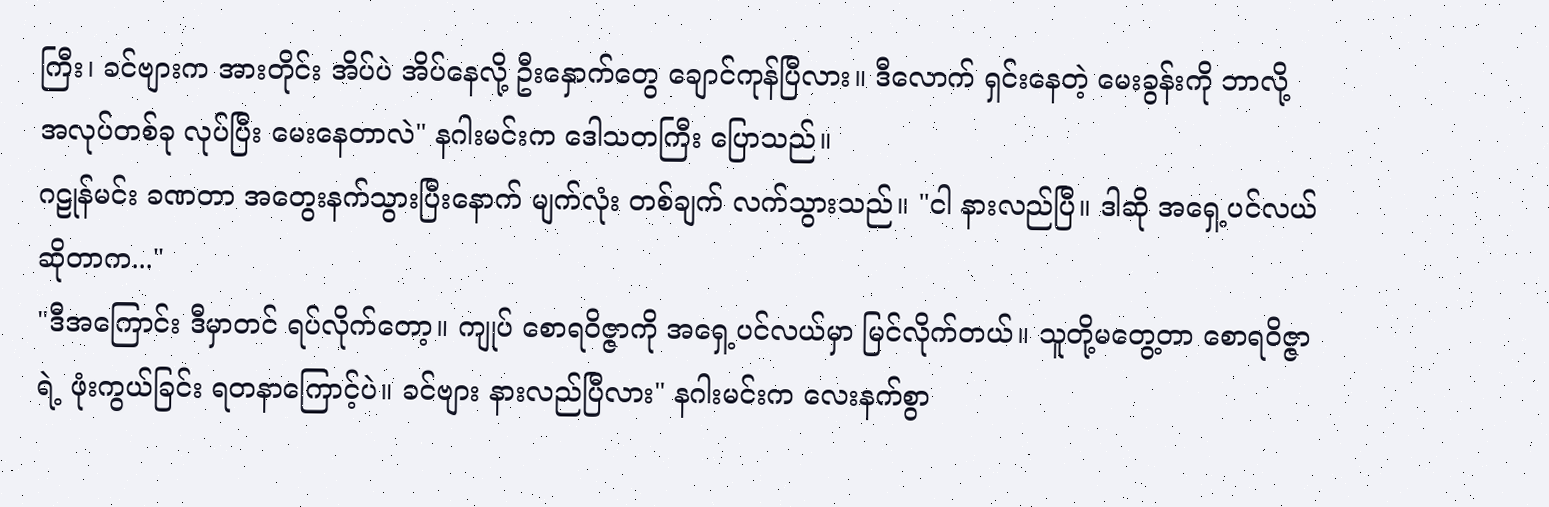ကြီး၊ ခင်ဗျားက အားတိုင်း အိပ်ပဲ အိပ်နေလို့ ဦးနှောက်တွေ ချောင်ကုန်ပြီလား။ ဒီလောက် ရှင်းနေတဲ့ မေးခွန်းကို ဘာလို့ အလုပ်တစ်ခု လုပ်ပြီး မေးနေတာလဲ" နဂါးမင်းက ဒေါသတကြီး ပြောသည်။
ဂဠုန်မင်း ခဏတာ အတွေးနက်သွားပြီးနောက် မျက်လုံး တစ်ချက် လက်သွားသည်။ "ငါ နားလည်ပြီ။ ဒါဆို အရှေ့ပင်လယ် ဆိုတာက..."
"ဒီအကြောင်း ဒီမှာတင် ရပ်လိုက်တော့။ ကျုပ် စောရဝိဇ္ဇာကို အရှေ့ပင်လယ်မှာ မြင်လိုက်တယ်။ သူတို့မတွေ့တာ စောရဝိဇ္ဇာရဲ့ ဖုံးကွယ်ခြင်း ရတနာကြောင့်ပဲ။ ခင်ဗျား နားလည်ပြီလား" နဂါးမင်းက လေးနက်စွာ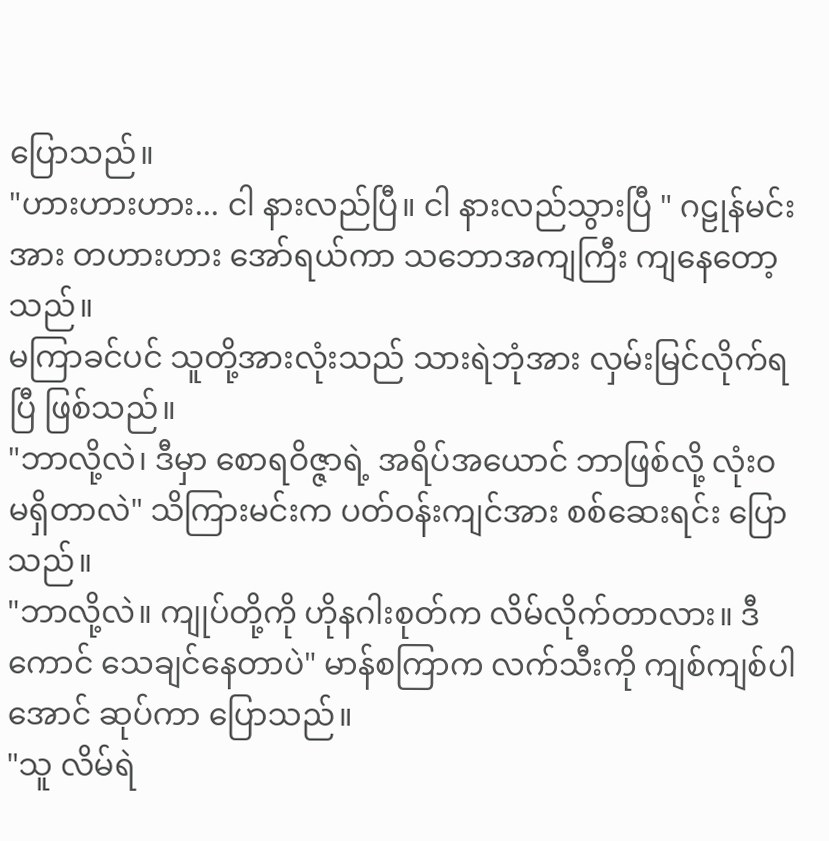ပြောသည်။
"ဟားဟားဟား... ငါ နားလည်ပြီ။ ငါ နားလည်သွားပြီ " ဂဠုန်မင်းအား တဟားဟား အော်ရယ်ကာ သဘောအကျကြီး ကျနေတော့သည်။
မကြာခင်ပင် သူတို့အားလုံးသည် သားရဲဘုံအား လှမ်းမြင်လိုက်ရပြီ ဖြစ်သည်။
"ဘာလို့လဲ၊ ဒီမှာ စောရဝိဇ္ဇာရဲ့ အရိပ်အယောင် ဘာဖြစ်လို့ လုံးဝ မရှိတာလဲ" သိကြားမင်းက ပတ်ဝန်းကျင်အား စစ်ဆေးရင်း ပြောသည်။
"ဘာလို့လဲ။ ကျုပ်တို့ကို ဟိုနဂါးစုတ်က လိမ်လိုက်တာလား။ ဒီကောင် သေချင်နေတာပဲ" မာန်စကြာက လက်သီးကို ကျစ်ကျစ်ပါအောင် ဆုပ်ကာ ပြောသည်။
"သူ လိမ်ရဲ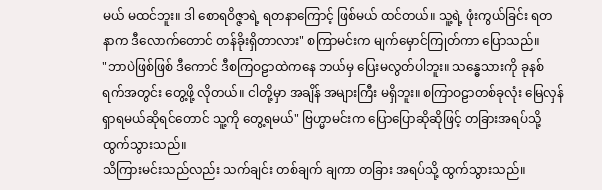မယ် မထင်ဘူး။ ဒါ စောရဝိဇ္ဇာရဲ့ ရတနာကြောင့် ဖြစ်မယ် ထင်တယ်။ သူ့ရဲ့ ဖုံးကွယ်ခြင်း ရတနာက ဒီလောက်တောင် တန်ခိုးရှိတာလား" စကြာမင်းက မျက်မှောင်ကြုတ်ကာ ပြောသည်။
"ဘာပဲဖြစ်ဖြစ် ဒီကောင် ဒီစကြဝဠာထဲကနေ ဘယ်မှ ပြေးမလွတ်ပါဘူး။ သန္ဓေသားကို ခုနစ်ရက်အတွင်း တွေ့ဖို့ လိုတယ်။ ငါတို့မှာ အချိန် အများကြီး မရှိဘူး။ စကြာဝဠာတစ်ခုလုံး မြေလှန်ရှာရမယ်ဆိုရင်တောင် သူ့ကို တွေ့ရမယ်" ဗြဟ္မာမင်းက ပြောပြောဆိုဆိုဖြင့် တခြားအရပ်သို့ ထွက်သွားသည်။
သိကြားမင်းသည်လည်း သက်ချင်း တစ်ချက် ချကာ တခြား အရပ်သို့ ထွက်သွားသည်။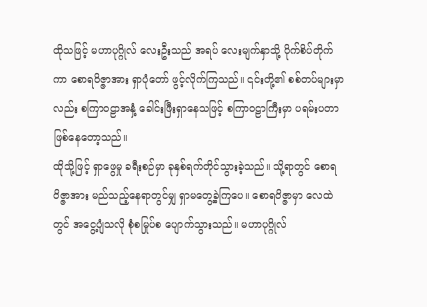ထိုသဖြင့် မဟာပုဂ္ဂိုလ် လေးဦးသည် အရပ် လေးမျက်နှာသို့ ပိုက်စိပ်တိုက်ကာ စောရဝိဇ္ဇာအား ရှာပုံတော် ဖွင့်လိုက်ကြသည်။ ၎င်းတို့၏ စစ်တပ်များမှာလည်း စကြာဝဠာအနှံ့ ခေါင်းဖြီးရှာနေသဖြင့် စကြာဝဠာကြီးမှာ ပရမ်းပတာ ဖြစ်နေတော့သည်။
ထိုသို့ဖြင့် ရှာဖွေမှု ခရီးစဉ်မှာ ခုနှစ်ရက်တိုင်သွားခဲ့သည်။ သို့ရာတွင် စောရဝိဇ္ဇာအား မည်သည့်နေရာတွင်မျှ ရှာမတွေ့ခဲ့ကြပေ။ စောရဝိဇ္ဇာမှာ လေထဲတွင် အငွေ့ပျံသလို စုံစမြုပ်စ ပျောက်သွားသည်။ မဟာပုဂ္ဂိုလ်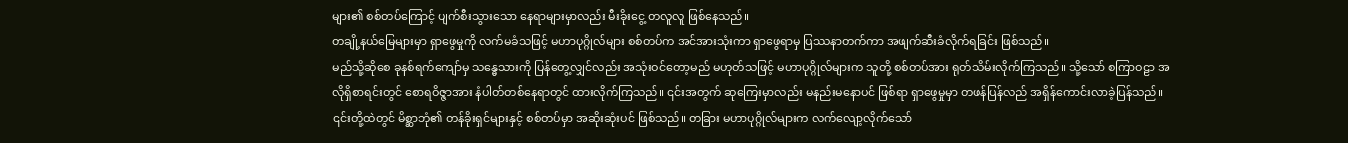များ၏ စစ်တပ်ကြောင့် ပျက်စီးသွားသော နေရာများမှာလည်း မီးခိုးငွေ့ တလူလူ ဖြစ်နေသည်။
တချို့နယ်မြေများမှာ ရှာဖွေမှုကို လက်မခံသဖြင့် မဟာပုဂ္ဂိုလ်များ စစ်တပ်က အင်အားသုံးကာ ရှာဖွေရာမှ ပြဿနာတက်ကာ အဖျက်ဆီးခံလိုက်ရခြင်း ဖြစ်သည်။
မည်သို့ဆိုစေ ခုနစ်ရက်ကျော်မှ သန္ဓေသားကို ပြန်တွေ့လျှင်လည်း အသုံးဝင်တော့မည် မဟုတ်သဖြင့် မဟာပုဂ္ဂိုလ်များက သူတို့ စစ်တပ်အား ရုတ်သိမ်းလိုက်ကြသည်။ သို့သော် စကြာဝဠာ အလိုရှိစာရင်းတွင် စောရဝိဇ္ဇာအား နံပါတ်တစ်နေရာတွင် ထားလိုက်ကြသည်။ ၎င်းအတွက် ဆုကြေးမှာလည်း မနည်းမနောပင် ဖြစ်ရာ ရှာဖွေမှုမှာ တဖန်ပြန်လည် အရှိန်ကောင်းလာခဲ့ပြန်သည်။
၎င်းတို့ထဲတွင် မိစ္ဆာဘုံ၏ တန်ခိုးရှင်များနှင့် စစ်တပ်မှာ အဆိုးဆုံးပင် ဖြစ်သည်။ တခြား မဟာပုဂ္ဂိုလ်များက လက်လျော့လိုက်သော်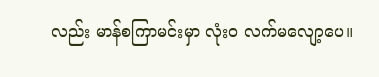လည်း မာန်စကြာမင်းမှာ လုံးဝ လက်မလျော့ပေ။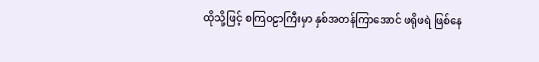ထိုသို့ဖြင့် စကြဝဠာကြီးမှာ နှစ်အတန်ကြာအောင် ဖရိုဖရဲ ဖြစ်နေ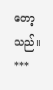တော့သည်။
***